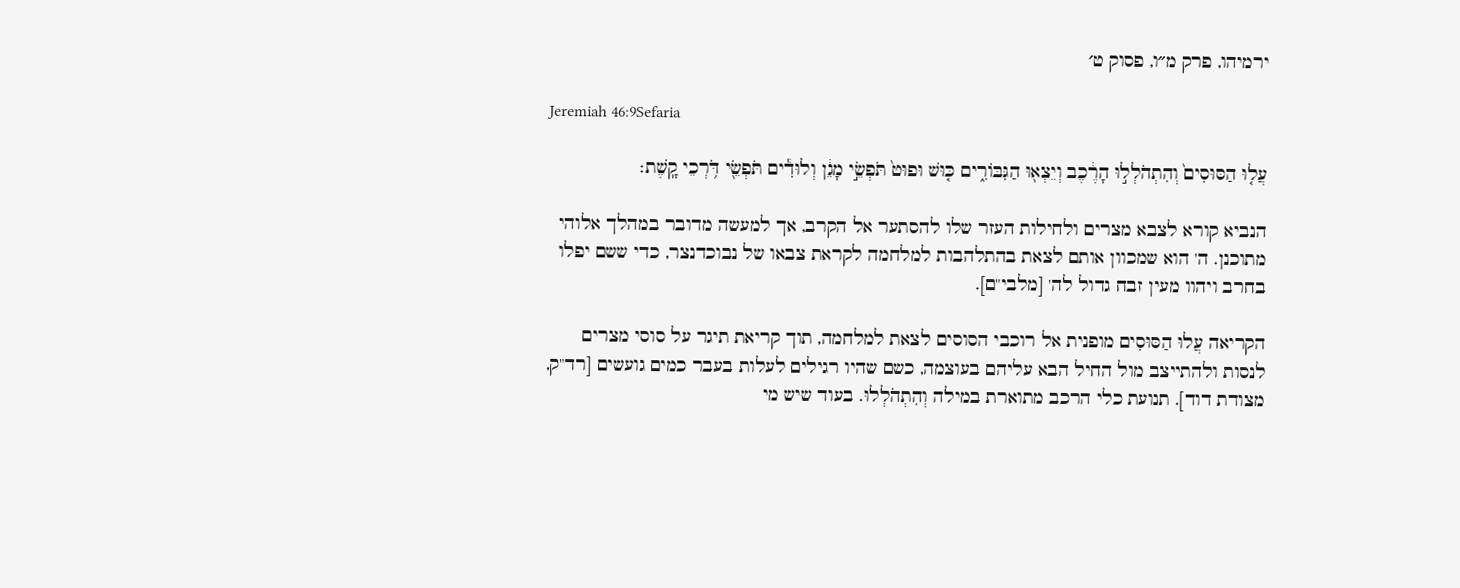ירמיהו, פרק מ״ו, פסוק ט׳

Jeremiah 46:9Sefaria

עֲל֤וּ הַסּוּסִים֙ וְהִתְהֹלְל֣וּ הָרֶ֔כֶב וְיֵצְא֖וּ הַגִּבּוֹרִ֑ים כּ֤וּשׁ וּפוּט֙ תֹּפְשֵׂ֣י מָגֵ֔ן וְלוּדִ֕ים תֹּפְשֵׂ֖י דֹּ֥רְכֵי קָֽשֶׁת׃

הנביא קורא לצבא מצרים ולחילות העזר שלו להסתער אל הקרב, אך למעשה מדובר במהלך אלוהי מתוכנן. ה' הוא שמכוון אותם לצאת בהתלהבות למלחמה לקראת צבאו של נבוכדנצר, כדי ששם יפלו בחרב ויהוו מעין זבח גדול לה' [מלבי"ם].

הקריאה עֲלוּ הַסּוּסִים מופנית אל רוכבי הסוסים לצאת למלחמה, תוך קריאת תיגר על סוסי מצרים לנסות ולהתייצב מול החיל הבא עליהם בעוצמה, כשם שהיו רגילים לעלות בעבר כמים גועשים [רד"ק, מצודת דוד]. תנועת כלי הרכב מתוארת במילה וְהִתְהֹלְלוּ. בעוד שיש מי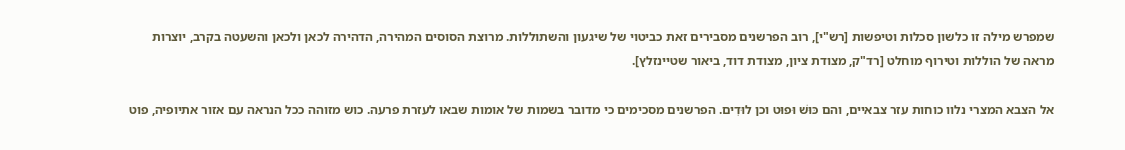שמפרש מילה זו כלשון סכלות וטיפשות [רש"י], רוב הפרשנים מסבירים זאת כביטוי של שיגעון והשתוללות. מרוצת הסוסים המהירה, הדהירה לכאן ולכאן והשעטה בקרב, יוצרות מראה של הוללות וטירוף מוחלט [רד"ק, מצודת ציון, מצודת דוד, ביאור שטיינזלץ].

אל הצבא המצרי נלוו כוחות עזר צבאיים, והם כּוּשׁ וּפוּט וכן לוּדִים. הפרשנים מסכימים כי מדובר בשמות של אומות שבאו לעזרת פרעה. כוש מזוהה ככל הנראה עם אזור אתיופיה, פוט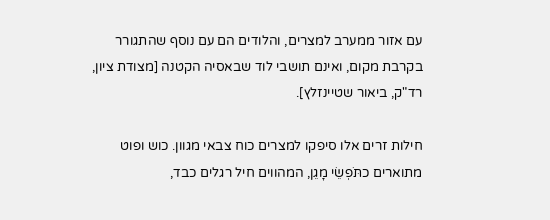עם אזור ממערב למצרים, והלודים הם עם נוסף שהתגורר בקרבת מקום, ואינם תושבי לוד שבאסיה הקטנה [מצודת ציון, רד"ק, ביאור שטיינזלץ].

חילות זרים אלו סיפקו למצרים כוח צבאי מגוון. כוש ופוט מתוארים כתֹּפְשֵׂי מָגֵן, המהווים חיל רגלים כבד,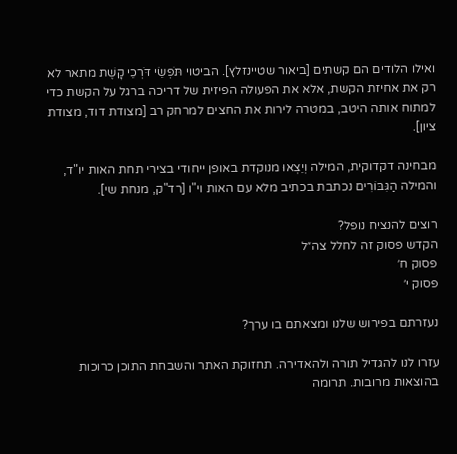ואילו הלודים הם קשתים [ביאור שטיינזלץ]. הביטוי תֹּפְשֵׂי דֹּרְכֵי קָשֶׁת מתאר לא רק את אחיזת הקשת, אלא את הפעולה הפיזית של דריכה ברגל על הקשת כדי למתוח אותה היטב, במטרה לירות את החצים למרחק רב [מצודת דוד, מצודת ציון].

מבחינה דקדוקית, המילה וְיֵצְאוּ מנוקדת באופן ייחודי בצירי תחת האות יו"ד, והמילה הַגִּבּוֹרִים נכתבת בכתיב מלא עם האות וי"ו [רד"ק, מנחת שי].

רוצים להנציח נופל?
הקדש פסוק זה לחלל צה״ל
פסוק ח׳
פסוק י׳

נעזרתם בפירוש שלנו ומצאתם בו ערך?

עזרו לנו להגדיל תורה ולהאדירה. תחזוקת האתר והשבחת התוכן כרוכות בהוצאות מרובות. תרומה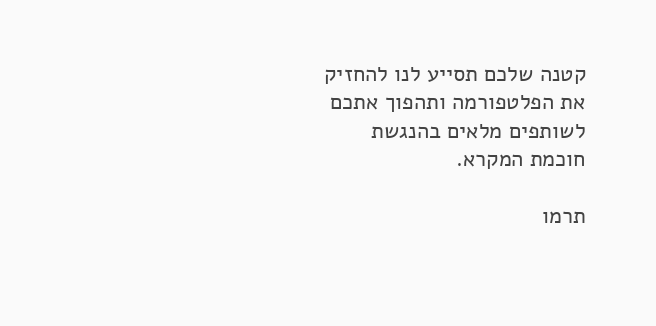קטנה שלכם תסייע לנו להחזיק את הפלטפורמה ותהפוך אתכם לשותפים מלאים בהנגשת חוכמת המקרא.

תרמו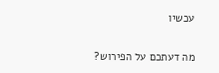עכשיו

מה דעתכם על הפירוש?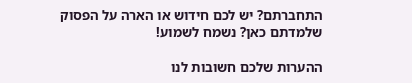התחברתם? יש לכם חידוש או הארה על הפסוק שלמדתם כאן? נשמח לשמוע!

ההערות שלכם חשובות לנו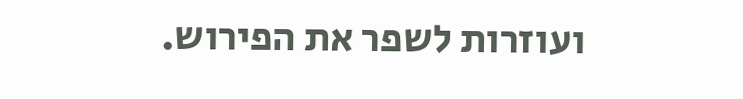ועוזרות לשפר את הפירוש.